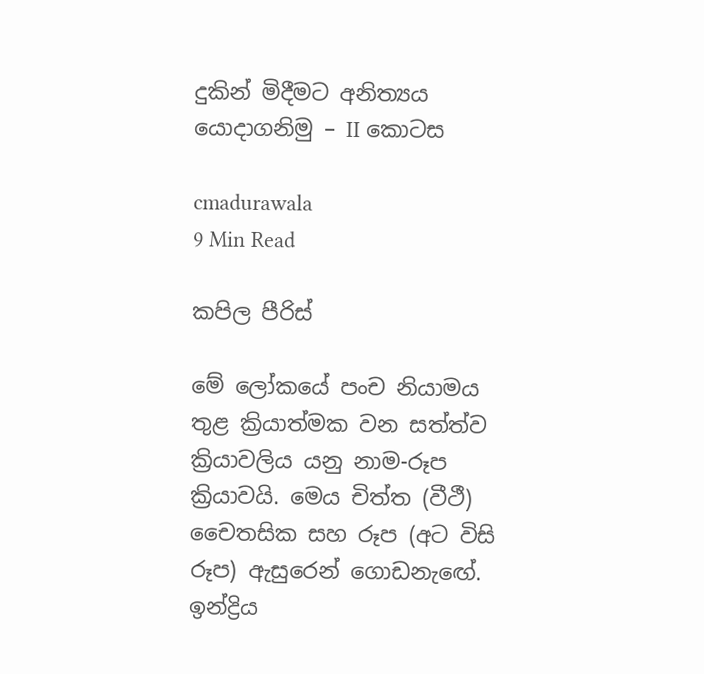දුකින් මිදීමට අනිත්‍යය යොදාගනිමු – II කොටස

cmadurawala
9 Min Read

කපිල පීරිස්

මේ ලෝකයේ පංච නියාමය තුළ ක්‍රියාත්මක වන සත්ත්ව ක්‍රියාවලිය යනු නාම-රූප ක්‍රියාවයි. මෙය චිත්ත (වීථී) චෛතසික සහ රූප (අට විසි රූප) ඇසුරෙන් ගොඩනැඟේ. ඉන්ද්‍රිය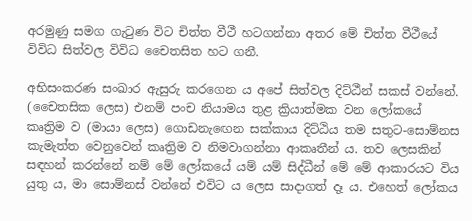අරමුණු සමග ගැටුණ විට චිත්ත වීථී හටගන්නා අතර මේ චිත්ත වීථීයේ විවිධ සිත්වල විවිධ චෛතසිත හට ගනී.

අභිසංකරණ සංඛාර ඇසුරු කරගෙන ය අපේ සිත්වල දිට්ඨීන් සකස් වන්නේ. (චෛතසික ලෙස) එනම් පංච නියාමය තුළ ක්‍රියාත්මක වන ලෝකයේ කෘත්‍රිම ව (මායා ලෙස) ගොඩනැඟෙන සක්කාය දිට්ඨිය තම සතුට-සොම්නස කැමැත්ත වෙනුවෙන් කෘත්‍රිම ව නිමවාගන්නා ආකෘතීන් ය. තව ලෙසකින් සඳහන් කරන්නේ නම් මේ ලෝකයේ යම් යම් සිද්ධීන් මේ මේ ආකාරයට විය යුතු ය, මා සොම්නස් වන්නේ එවිට ය ලෙස සාදාගත් දෑ ය. එහෙත් ලෝකය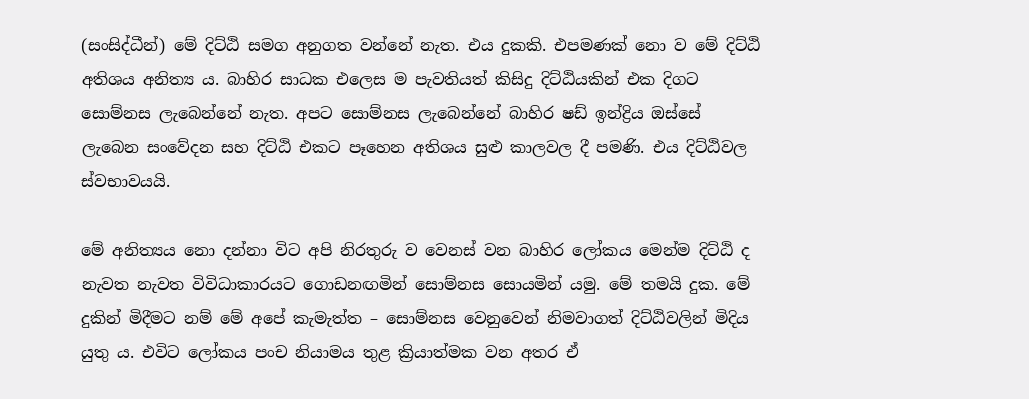(සංසිද්ධීන්) මේ දිට්ඨි සමග අනුගත වන්නේ නැත. එය දුකකි. එපමණක් නො ව මේ දිට්ඨි අතිශය අනිත්‍ය ය. බාහිර සාධක එලෙස ම පැවතියත් කිසිදු දිට්ඨියකින් එක දිගට සොම්නස ලැබෙන්නේ නැත. අපට සොම්නස ලැබෙන්නේ බාහිර ෂඩ් ඉන්ද්‍රිය ඔස්සේ ලැබෙන සංවේදන සහ දිට්ඨි එකට පෑහෙන අතිශය සුළු කාලවල දී පමණි. එය දිට්ඨිවල ස්වභාවයයි.

මේ අනිත්‍යය නො දන්නා විට අපි නිරතුරු ව වෙනස් වන බාහිර ලෝකය මෙන්ම දිට්ඨි ද නැවත නැවත විවිධාකාරයට ගොඩනඟමින් සොම්නස සොයමින් යමු. මේ තමයි දුක. මේ දුකින් මිදීමට නම් මේ අපේ කැමැත්ත – සොම්නස වෙනුවෙන් නිමවාගත් දිට්ඨිවලින් මිදිය යුතු ය. එවිට ලෝකය පංච නියාමය තුළ ක්‍රියාත්මක වන අතර ඒ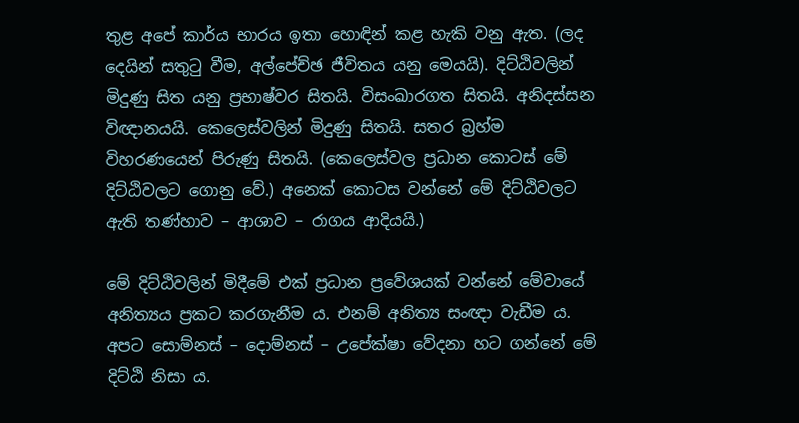තුළ අපේ කාර්ය භාරය ඉතා හොඳින් කළ හැකි වනු ඇත. (ලද දෙයින් සතුටු වීම, අල්පේච්ඡ ජීවිතය යනු මෙයයි). දිට්ඨිවලින් මිදුණු සිත යනු ප්‍රභාෂ්වර සිතයි. විසංඛාරගත සිතයි. අනිදස්සන විඥානයයි. කෙලෙස්වලින් මිදුණු සිතයි. සතර බ්‍රහ්ම විහරණයෙන් පිරුණු සිතයි. (කෙලෙස්වල ප්‍රධාන කොටස් මේ දිට්ඨිවලට ගොනු වේ.) අනෙක් කොටස වන්නේ මේ දිට්ඨිවලට ඇති තණ්හාව – ආශාව – රාගය ආදියයි.)

මේ දිට්ඨිවලින් මිදීමේ එක් ප්‍රධාන ප්‍රවේශයක් වන්නේ මේවායේ අනිත්‍යය ප්‍රකට කරගැනීම ය. එනම් අනිත්‍ය සංඥා වැඩීම ය. අපට සොම්නස් – දොම්නස් – උපේක්ෂා වේදනා හට ගන්නේ මේ දිට්ඨි නිසා ය.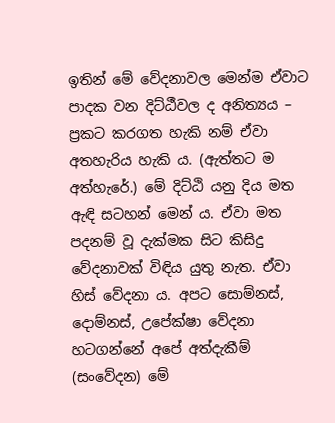ඉතින් මේ වේදනාවල මෙන්ම ඒවාට පාදක වන දිට්ඨීවල ද අනිත්‍යය – ප්‍රකට කරගත හැකි නම් ඒවා අතහැරිය හැකි ය. (ඇත්තට ම අත්හැරේ.) මේ දිට්ඨි යනු දිය මත ඇඳි සටහන් මෙන් ය. ඒවා මත පදනම් වූ දැක්මක සිට කිසිදු වේදනාවක් විඳිය යුතු නැත. ඒවා හිස් වේදනා ය. අපට සොම්නස්, දොම්නස්, උපේක්ෂා වේදනා හටගන්නේ අපේ අත්දැකීම් (සංවේදන) මේ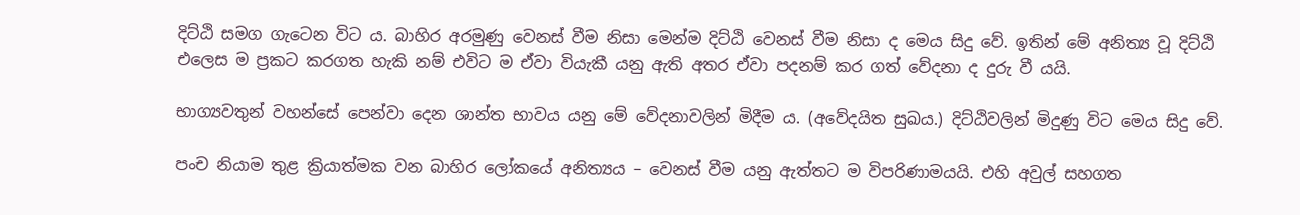දිට්ඨි සමග ගැටෙන විට ය. බාහිර අරමුණු වෙනස් වීම නිසා මෙන්ම දිට්ඨි වෙනස් වීම නිසා ද මෙය සිදු වේ. ඉතින් මේ අනිත්‍ය වූ දිට්ඨි එලෙස ම ප්‍රකට කරගත හැකි නම් එවිට ම ඒවා වියැකී යනු ඇති අතර ඒවා පදනම් කර ගත් වේදනා ද දුරු වී යයි.

භාග්‍යවතුන් වහන්සේ පෙන්වා දෙන ශාන්ත භාවය යනු මේ වේදනාවලින් මිදීම ය. (අවේදයිත සුඛය.) දිට්ඨිවලින් මිදුණු විට මෙය සිදු වේ.

පංච නියාම තුළ ක්‍රියාත්මක වන බාහිර ලෝකයේ අනිත්‍යය – වෙනස් වීම යනු ඇත්තට ම විපරිණාමයයි. එහි අවුල් සහගත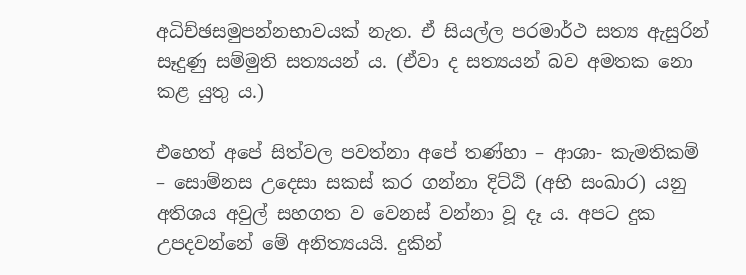අධිච්ඡසමුපන්නභාවයක් නැත. ඒ සියල්ල පරමාර්ථ සත්‍ය ඇසුරින් සෑදුණු සම්මුති සත්‍යයන් ය. (ඒවා ද සත්‍යයන් බව අමතක නො කළ යුතු ය.)

එහෙත් අපේ සිත්වල පවත්නා අපේ තණ්හා – ආශා- කැමතිකම් – සොම්නස උදෙසා සකස් කර ගන්නා දිට්ඨි (අභි සංඛාර) යනු අතිශය අවුල් සහගත ව වෙනස් වන්නා වූ දෑ ය. අපට දුක උපදවන්නේ මේ අනිත්‍යයයි. දුකින්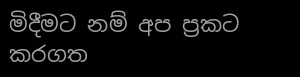මිදීමට නම් අප ප්‍රකට කරගත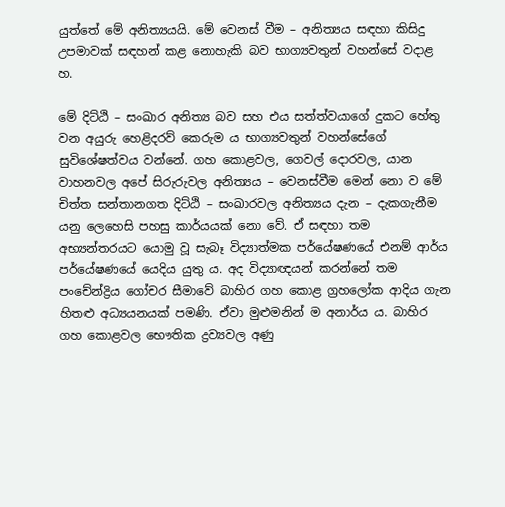යුත්තේ මේ අනිත්‍යයයි. මේ වෙනස් වීම – අනිත්‍යය සඳහා කිසිදු උපමාවක් සඳහන් කළ නොහැකි බව භාග්‍යවතුන් වහන්සේ වදාළ හ.

මේ දිට්ඨි – සංඛාර අනිත්‍ය බව සහ එය සත්ත්වයාගේ දුකට හේතු වන අයුරු හෙළිදරව් කෙරුම ය භාග්‍යවතුන් වහන්සේගේ සුවිශේෂත්වය වන්නේ. ගහ කොළවල, ගෙවල් දොරවල, යාන වාහනවල අපේ සිරුරුවල අනිත්‍යය – වෙනස්වීම මෙන් නො ව මේ චිත්ත සන්තානගත දිට්ඨි – සංඛාරවල අනිත්‍යය දැන – දැකගැනීම යනු ලෙහෙසි පහසු කාර්යයක් නො වේ. ඒ සඳහා තම අභ්‍යන්තරයට යොමු වූ සැබෑ විද්‍යාත්මක පර්යේෂණයේ එනම් ආර්ය පර්යේෂණයේ යෙදිය යුතු ය. අද විද්‍යාඥයන් කරන්නේ තම පංචේන්ද්‍රිය ගෝචර සීමාවේ බාහිර ගහ කොළ ග්‍රහලෝක ආදිය ගැන හිතළු අධ්‍යයනයක් පමණි. ඒවා මුළුමනින් ම අනාර්ය ය. බාහිර ගහ කොළවල භෞතික ද්‍රව්‍යවල අණු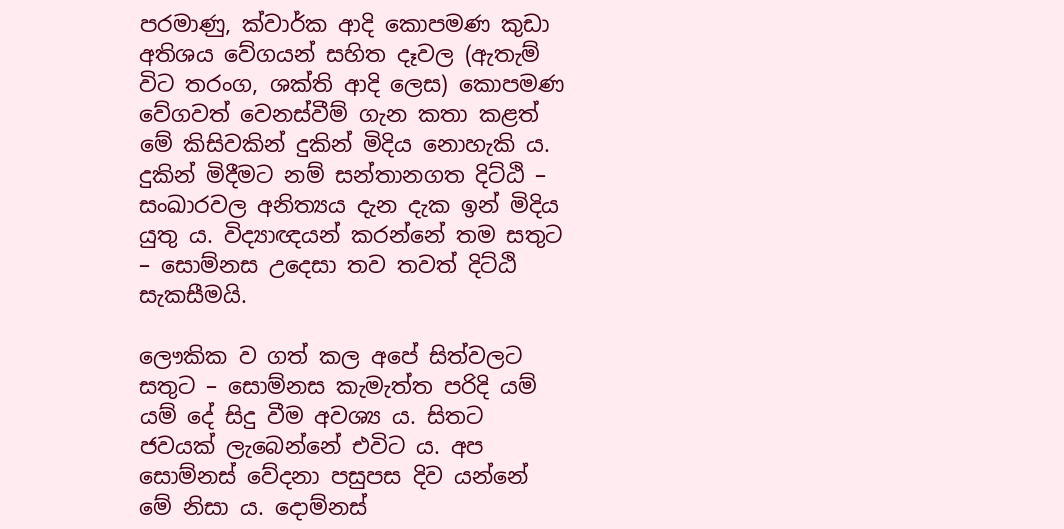පරමාණු, ක්වාර්ක ආදි කොපමණ කුඩා අතිශය වේගයන් සහිත දෑවල (ඇතැම් විට තරංග, ශක්ති ආදි ලෙස) කොපමණ වේගවත් වෙනස්වීම් ගැන කතා කළත් මේ කිසිවකින් දුකින් මිදිය නොහැකි ය. දුකින් මිදීමට නම් සන්තානගත දිට්ඨි – සංඛාරවල අනිත්‍යය දැන දැක ඉන් මිදිය යුතු ය. විද්‍යාඥයන් කරන්නේ තම සතුට – සොම්නස උදෙසා තව තවත් දිට්ඨි සැකසීමයි.

ලෞකික ව ගත් කල අපේ සිත්වලට සතුට – සොම්නස කැමැත්ත පරිදි යම් යම් දේ සිදු වීම අවශ්‍ය ය. සිතට ජවයක් ලැබෙන්නේ එවිට ය. අප සොම්නස් වේදනා පසුපස දිව යන්නේ මේ නිසා ය. දොම්නස්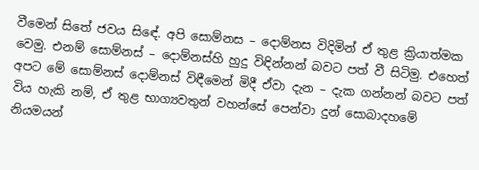වීමෙන් සිතේ ජවය සිඳේ. අපි සොම්නස – දොම්නස විදිමින් ඒ තුළ ක්‍රියාත්මක වෙමු. එනම් සොම්නස් – දොම්නස්හි හුදු විඳින්නන් බවට පත් වී සිටිමු. එහෙත් අපට මේ සොම්නස් දොම්නස් විඳීමෙන් මිදී ඒවා දැන – දැක ගන්නන් බවට පත් විය හැකි නම්, ඒ තුළ භාග්‍යවතුන් වහන්සේ පෙන්වා දුන් සොබාදහමේ නියමයන්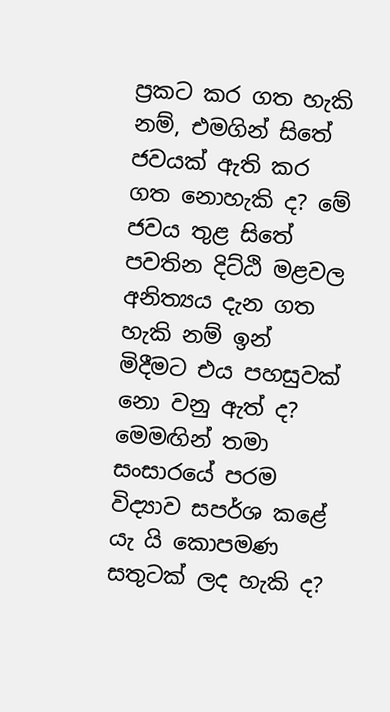ප්‍රකට කර ගත හැකි නම්, එමගින් සිතේ ජවයක් ඇති කර ගත නොහැකි ද? මේ ජවය තුළ සිතේ පවතින දිට්ඨි මළවල අනිත්‍යය දැන ගත හැකි නම් ඉන් මිදීමට එය පහසුවක් නො වනු ඇත් ද? මෙමඟින් තමා සංසාරයේ පරම විද්‍යාව සපර්ශ කළේ යැ යි කොපමණ සතුටක් ලද හැකි ද?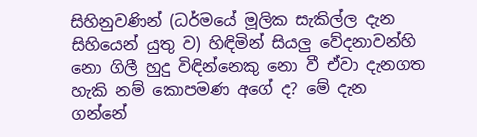සිහිනුවණින් (ධර්මයේ මූලික සැකිල්ල දැන සිහියෙන් යුතු ව) හිඳිමින් සියලු වේදනාවන්හි නො ගිලී හුදු විඳින්නෙකු නො වී ඒවා දැනගත හැකි නම් කොපමණ අගේ ද? මේ දැන ගන්නේ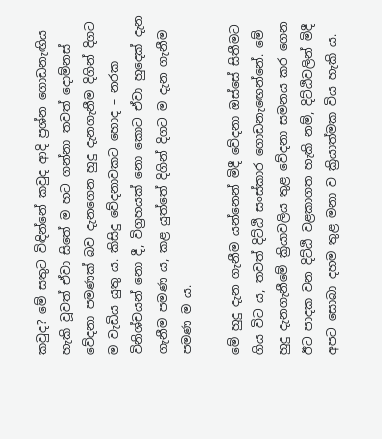කවුද? මේ සතුට විඳින්නේ කවුද ආදි ප්‍රශ්න ගොඩනැඟිය හැකි වූවත් ඒවා සිතේ ම හට ගන්නා තවත් දොම්නස් වේදනා පමණක් බව දැනගෙන හුදු දැනගැනීම දිගින් දිගට ම වැඩිය යුතු ය. කිසිදු වේදනාවකට හොද – නරක විනිශ්චයන් නො දී, විග්‍රහයක් නො කොට ඒවා හුදෙක් දැන ගැනීම පමණ ය, කළ යුත්තේ දිගින් දිගට ම දැන ගැනීම පමණ ම ය.

මේ හුදු දැන ගැනීම යන්නෙන් මිදී වේදනා ඔස්සේ සිතීමට ගිය විට ය, තවත් දිට්ඨි සංස්කාර ගොඩනැඟෙන්නේ. මේ හුදු දැනගැනීමේ ක්‍රියාවලිය තුළ වේදනා සමනය කර ගෙන ඊට පාදක වන දිට්ඨි වළකාගත හැකි නම්, දිට්ඨිවලින් මිදී අපට සොබා දහම තුළ මනා ව ක්‍රියාත්මක විය හැකි ය.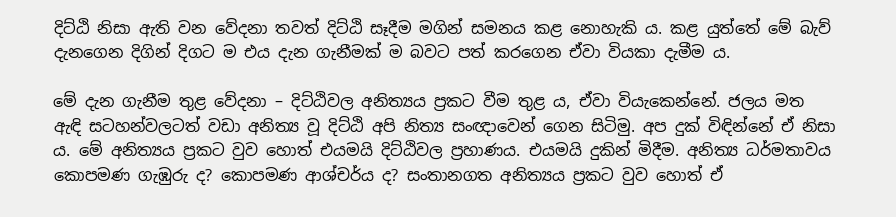දිට්ඨි නිසා ඇති වන වේදනා තවත් දිට්ඨි සෑදීම මගින් සමනය කළ නොහැකි ය. කළ යුත්තේ මේ බැව් දැනගෙන දිගින් දිගට ම එය දැන ගැනීමක් ම බවට පත් කරගෙන ඒවා වියකා දැමීම ය.

මේ දැන ගැනීම තුළ වේදනා – දිට්ඨිවල අනිත්‍යය ප්‍රකට වීම තුළ ය, ඒවා වියැකෙන්නේ. ජලය මත ඇඳි සටහන්වලටත් වඩා අනිත්‍ය වූ දිට්ඨි අපි නිත්‍ය සංඥාවෙන් ගෙන සිටිමු. අප දුක් විඳින්නේ ඒ නිසා ය. මේ අනිත්‍යය ප්‍රකට වුව හොත් එයමයි දිට්ඨිවල ප්‍රහාණය. එයමයි දුකින් මිදීම. අනිත්‍ය ධර්මතාවය කොපමණ ගැඹුරු ද? කොපමණ ආශ්චර්ය ද? සංතානගත අනිත්‍යය ප්‍රකට වුව හොත් ඒ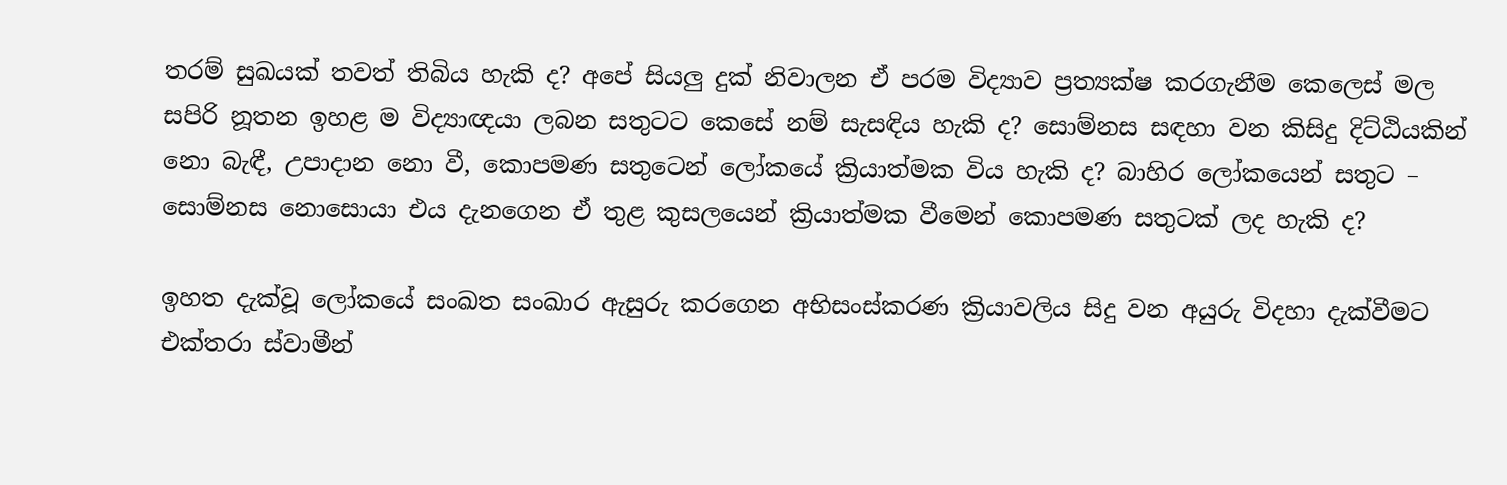තරම් සුඛයක් තවත් තිබිය හැකි ද? අපේ සියලු‍ දුක් නිවාලන ඒ පරම විද්‍යාව ප්‍රත්‍යක්ෂ කරගැනීම කෙලෙස් මල සපිරි නූතන ඉහළ ම විද්‍යාඥයා ලබන සතුටට කෙසේ නම් සැසඳිය හැකි ද? සොම්නස සඳහා වන කිසිදු දිට්ඨියකින් නො බැඳී, උපාදාන නො වී, කොපමණ සතුටෙන් ලෝකයේ ක්‍රියාත්මක විය හැකි ද? බාහිර ලෝකයෙන් සතුට – සොම්නස නොසොයා එය දැනගෙන ඒ තුළ කුසලයෙන් ක්‍රියාත්මක වීමෙන් කොපමණ සතුටක් ලද හැකි ද?

ඉහත දැක්වූ ලෝකයේ සංඛත සංඛාර ඇසුරු කරගෙන අභිසංස්කරණ ක්‍රියාවලිය සිදු වන අයුරු විදහා දැක්වීමට එක්තරා ස්වාමීන්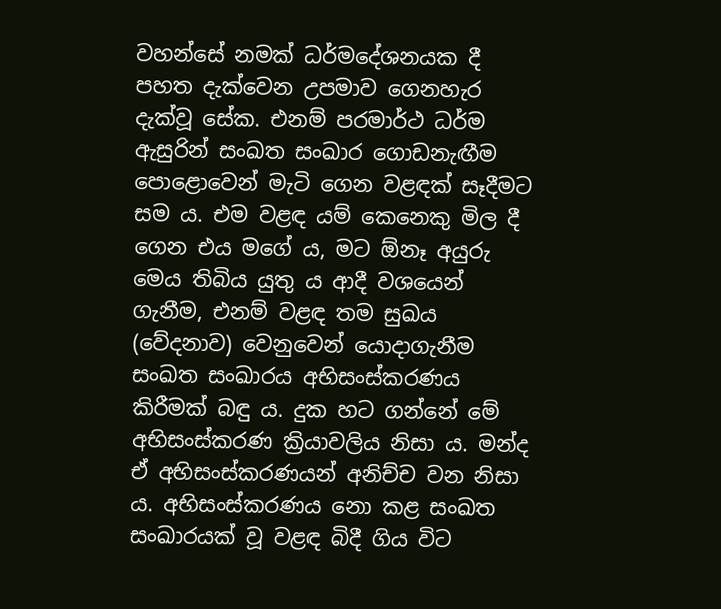වහන්සේ නමක් ධර්මදේශනයක දී පහත දැක්වෙන උපමාව ගෙනහැර දැක්වූ සේක. එනම් පරමාර්ථ ධර්ම ඇසුරින් සංඛත සංඛාර ගොඩනැඟීම පොළොවෙන් මැටි ගෙන වළඳක් සෑදීමට සම ය. එම වළඳ යම් කෙනෙකු මිල දී ගෙන එය මගේ ය, මට ඕනෑ අයුරු මෙය තිබිය යුතු ය ආදී වශයෙන් ගැනීම, එනම් වළඳ තම සුඛය (වේදනාව) වෙනුවෙන් යොදාගැනීම සංඛත සංඛාරය අභිසංස්කරණය කිරීමක් බඳු ය. දුක හට ගන්නේ මේ අභිසංස්කරණ ක්‍රියාවලිය නිසා ය. මන්ද ඒ අභිසංස්කරණයන් අනිච්ච වන නිසා ය. අභිසංස්කරණය නො කළ සංඛත සංඛාරයක් වූ වළඳ බිදී ගිය විට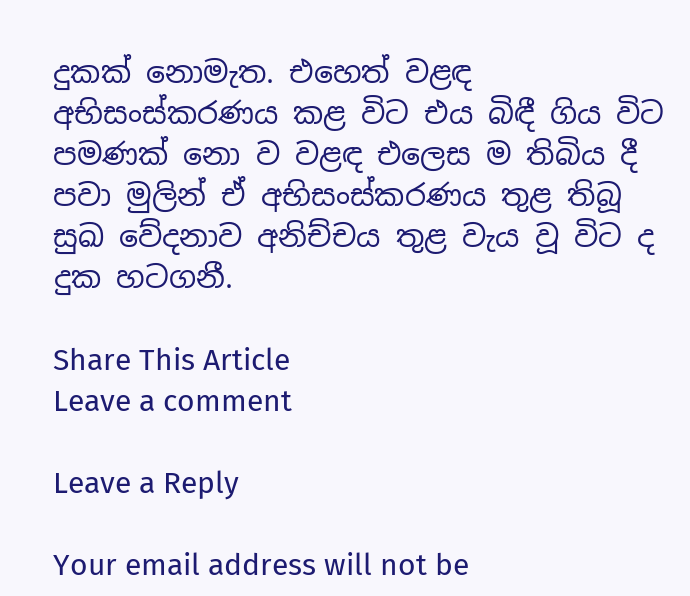දුකක් නොමැත. එහෙත් වළඳ අභිසංස්කරණය කළ විට එය බිඳී ගිය විට පමණක් නො ව වළඳ එලෙස ම තිබිය දී පවා මුලින් ඒ අභිසංස්කරණය තුළ තිබූ සුඛ වේදනාව අනිච්චය තුළ වැය වූ විට ද දුක හටගනී.

Share This Article
Leave a comment

Leave a Reply

Your email address will not be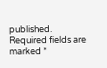published. Required fields are marked *